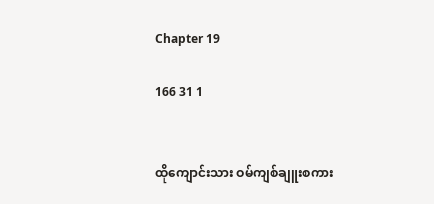Chapter 19

166 31 1


ထိုကျောင်းသား ဝမ်ကျစ်ချူးစကား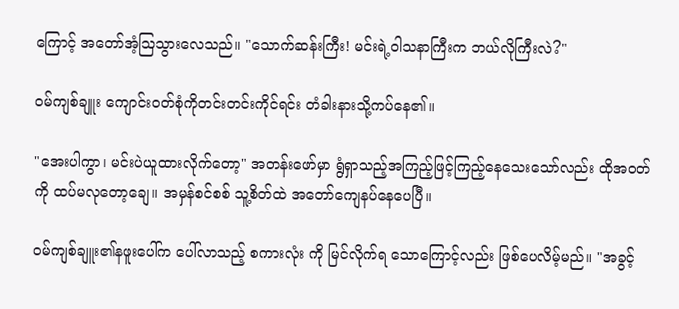ကြောင့် အတော်အံ့ဩသွားလေသည်။ "သောက်ဆန်းကြီး! မင်းရဲ့ဝါသနာကြီးက ဘယ်လိုကြီးလဲ?"

ဝမ်ကျစ်ချူး ကျောင်းဝတ်စုံကိုတင်းတင်းကိုင်ရင်း တံခါးနားသို့ကပ်နေ၏။

"အေးပါကွာ၊ မင်းပဲယူထားလိုက်တော့" အတန်းဖော်မှာ ရွံရှာသည့်အကြည့်ဖြင့်ကြည့်နေသေးသော်လည်း ထိုအဝတ်ကို ထပ်မလုတော့ချေ။ အမှန်စင်စစ် သူ့စိတ်ထဲ အတော်ကျေနပ်နေပေပြီ။

ဝမ်ကျစ်ချူး၏နဖူးပေါ်က ပေါ်လာသည့် စကားလုံး ကို မြင်လိုက်ရ သောကြောင့်လည်း ဖြစ်ပေလိမ့်မည်။ "အခွင့်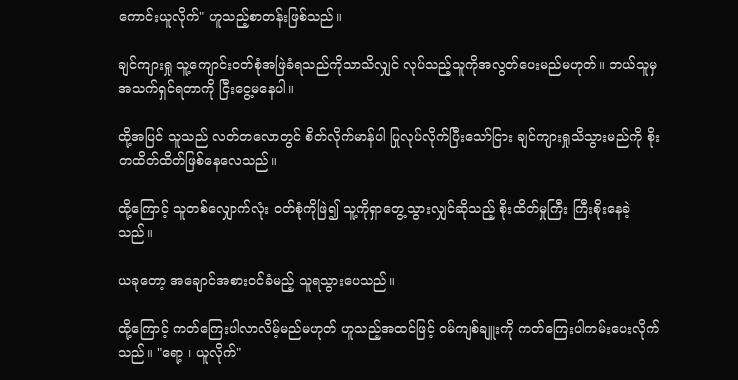ကောင်းယူလိုက်" ဟူသည့်စာတန်းဖြစ်သည်။

ချင်ကျားရှု သူ့ကျောင်းဝတ်စုံအဖြဲခံရသည်ကိုသာသိလျှင် လုပ်သည့်သူကိုအလွတ်ပေးမည်မဟုတ်။ ဘယ်သူမှ အသက်ရှင်ရတာကို ငြီးငွေ့မနေပါ။

ထို့အပြင် သူသည် လတ်တလောတွင် စိတ်လိုက်မာန်ပါ ပြုလုပ်လိုက်ပြီးသော်ငြား ချင်ကျားရှုသိသွားမည်ကို စိုးတထိတ်ထိတ်ဖြစ်နေလေသည်။

ထို့ကြောင့် သူတစ်လျှောက်လုံး ဝတ်စုံကိုဖြဲ၍ သူ့ကိုရှာတွေ့သွားလျှင်ဆိုသည့် စိုးထိတ်မှုကြီး ကြီးစိုးနေခဲ့သည်။

ယခုတော့ အချောင်အစားဝင်ခံမည့် သူရသွားပေသည်။

ထို့ကြောင့် ကတ်ကြေးပါလာလိမ့်မည်မဟုတ် ဟူသည့်အထင်ဖြင့် ဝမ်ကျစ်ချူးကို ကတ်ကြေးပါကမ်းပေးလိုက်သည်။ "ရော့ ၊ ယူလိုက်"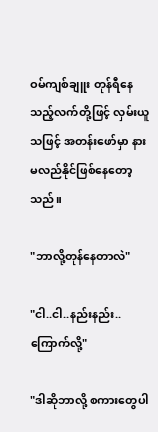ဝမ်ကျစ်ချူး တုန်ရီနေသည့်လက်တို့ဖြင့် လှမ်းယူသဖြင့် အတန်းဖော်မှာ နားမလည်နိုင်ဖြစ်နေတော့သည်။

"ဘာလို့တုန်နေတာလဲ"

"ငါ..ငါ..နည်းနည်း..ကြောက်လို့"

"ဒါဆိုဘာလို့ စကားတွေပါ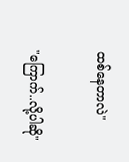ထစ်နေတာလဲ"

"ကြောက်..လို့ပါဆို"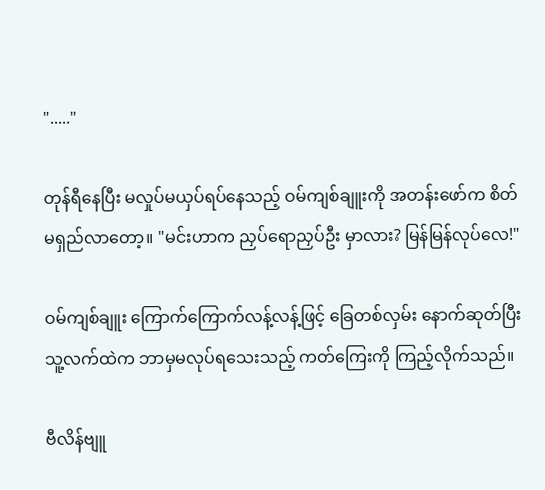"....."

တုန်ရီနေပြီး မလှုပ်မယှပ်ရပ်နေသည့် ဝမ်ကျစ်ချူးကို အတန်းဖော်က စိတ်မရှည်လာတော့။ "မင်းဟာက ညှပ်ရောညှပ်ဦး မှာလား? မြန်မြန်လုပ်လေ!"

ဝမ်ကျစ်ချူး ကြောက်ကြောက်လန့်လန့်ဖြင့် ခြေတစ်လှမ်း နောက်ဆုတ်ပြီး သူ့လက်ထဲက ဘာမှမလုပ်ရသေးသည့် ကတ်ကြေးကို ကြည့်လိုက်သည်။

ဗီလိန်ဗျူ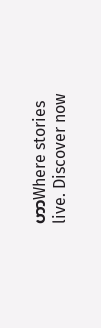ဟာWhere stories live. Discover now